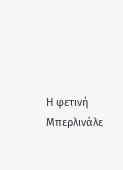Η φετινή Μπερλινάλε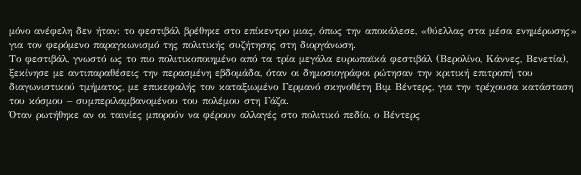μόνο ανέφελη δεν ήταν: το φεστιβάλ βρέθηκε στο επίκεντρο μιας, όπως την αποκάλεσε, «θύελλας στα μέσα ενημέρωσης» για τον φερόμενο παραγκωνισμό της πολιτικής συζήτησης στη διοργάνωση.
Το φεστιβάλ, γνωστό ως το πιο πολιτικοποιημένο από τα τρία μεγάλα ευρωπαϊκά φεστιβάλ (Βερολίνο, Κάννες, Βενετία), ξεκίνησε με αντιπαραθέσεις την περασμένη εβδομάδα, όταν οι δημοσιογράφοι ρώτησαν την κριτική επιτροπή του διαγωνιστικού τμήματος, με επικεφαλής τον καταξιωμένο Γερμανό σκηνοθέτη Βιμ Βέντερς, για την τρέχουσα κατάσταση του κόσμου – συμπεριλαμβανομένου του πολέμου στη Γάζα.
Όταν ρωτήθηκε αν οι ταινίες μπορούν να φέρουν αλλαγές στο πολιτικό πεδίο, ο Βέντερς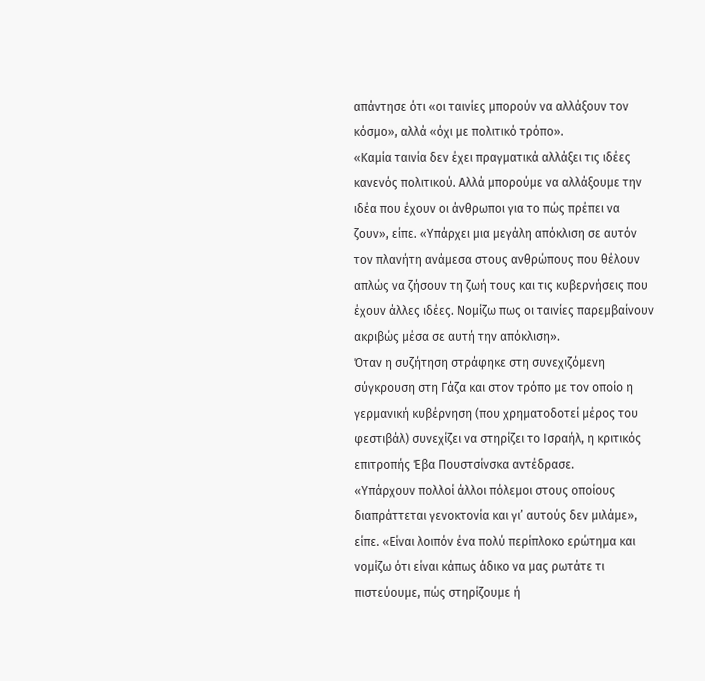απάντησε ότι «οι ταινίες μπορούν να αλλάξουν τον κόσμο», αλλά «όχι με πολιτικό τρόπο».
«Καμία ταινία δεν έχει πραγματικά αλλάξει τις ιδέες κανενός πολιτικού. Αλλά μπορούμε να αλλάξουμε την ιδέα που έχουν οι άνθρωποι για το πώς πρέπει να ζουν», είπε. «Υπάρχει μια μεγάλη απόκλιση σε αυτόν τον πλανήτη ανάμεσα στους ανθρώπους που θέλουν απλώς να ζήσουν τη ζωή τους και τις κυβερνήσεις που έχουν άλλες ιδέες. Νομίζω πως οι ταινίες παρεμβαίνουν ακριβώς μέσα σε αυτή την απόκλιση».
Όταν η συζήτηση στράφηκε στη συνεχιζόμενη σύγκρουση στη Γάζα και στον τρόπο με τον οποίο η γερμανική κυβέρνηση (που χρηματοδοτεί μέρος του φεστιβάλ) συνεχίζει να στηρίζει το Ισραήλ, η κριτικός επιτροπής Έβα Πουστσίνσκα αντέδρασε.
«Υπάρχουν πολλοί άλλοι πόλεμοι στους οποίους διαπράττεται γενοκτονία και γι’ αυτούς δεν μιλάμε», είπε. «Είναι λοιπόν ένα πολύ περίπλοκο ερώτημα και νομίζω ότι είναι κάπως άδικο να μας ρωτάτε τι πιστεύουμε, πώς στηρίζουμε ή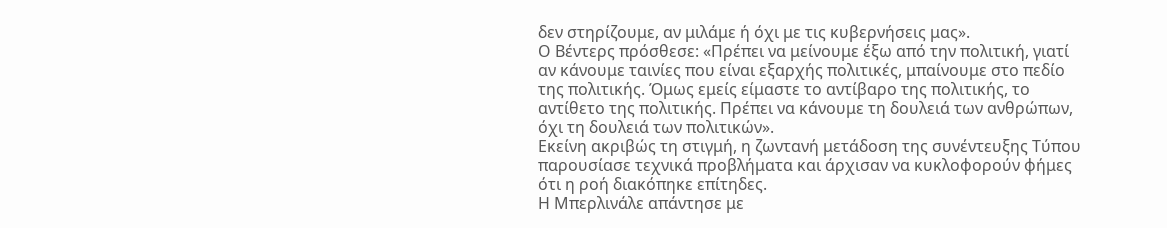δεν στηρίζουμε, αν μιλάμε ή όχι με τις κυβερνήσεις μας».
Ο Βέντερς πρόσθεσε: «Πρέπει να μείνουμε έξω από την πολιτική, γιατί αν κάνουμε ταινίες που είναι εξαρχής πολιτικές, μπαίνουμε στο πεδίο της πολιτικής. Όμως εμείς είμαστε το αντίβαρο της πολιτικής, το αντίθετο της πολιτικής. Πρέπει να κάνουμε τη δουλειά των ανθρώπων, όχι τη δουλειά των πολιτικών».
Εκείνη ακριβώς τη στιγμή, η ζωντανή μετάδοση της συνέντευξης Τύπου παρουσίασε τεχνικά προβλήματα και άρχισαν να κυκλοφορούν φήμες ότι η ροή διακόπηκε επίτηδες.
Η Μπερλινάλε απάντησε με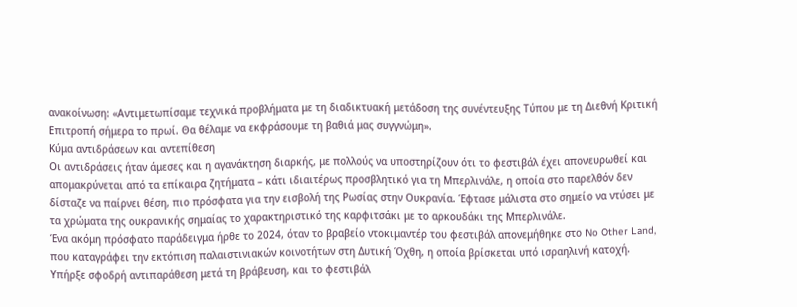ανακοίνωση: «Αντιμετωπίσαμε τεχνικά προβλήματα με τη διαδικτυακή μετάδοση της συνέντευξης Τύπου με τη Διεθνή Κριτική Επιτροπή σήμερα το πρωί. Θα θέλαμε να εκφράσουμε τη βαθιά μας συγγνώμη».
Κύμα αντιδράσεων και αντεπίθεση
Οι αντιδράσεις ήταν άμεσες και η αγανάκτηση διαρκής, με πολλούς να υποστηρίζουν ότι το φεστιβάλ έχει απονευρωθεί και απομακρύνεται από τα επίκαιρα ζητήματα – κάτι ιδιαιτέρως προσβλητικό για τη Μπερλινάλε, η οποία στο παρελθόν δεν δίσταζε να παίρνει θέση, πιο πρόσφατα για την εισβολή της Ρωσίας στην Ουκρανία. Έφτασε μάλιστα στο σημείο να ντύσει με τα χρώματα της ουκρανικής σημαίας το χαρακτηριστικό της καρφιτσάκι με το αρκουδάκι της Μπερλινάλε.
Ένα ακόμη πρόσφατο παράδειγμα ήρθε το 2024, όταν το βραβείο ντοκιμαντέρ του φεστιβάλ απονεμήθηκε στο No Other Land, που καταγράφει την εκτόπιση παλαιστινιακών κοινοτήτων στη Δυτική Όχθη, η οποία βρίσκεται υπό ισραηλινή κατοχή. Υπήρξε σφοδρή αντιπαράθεση μετά τη βράβευση, και το φεστιβάλ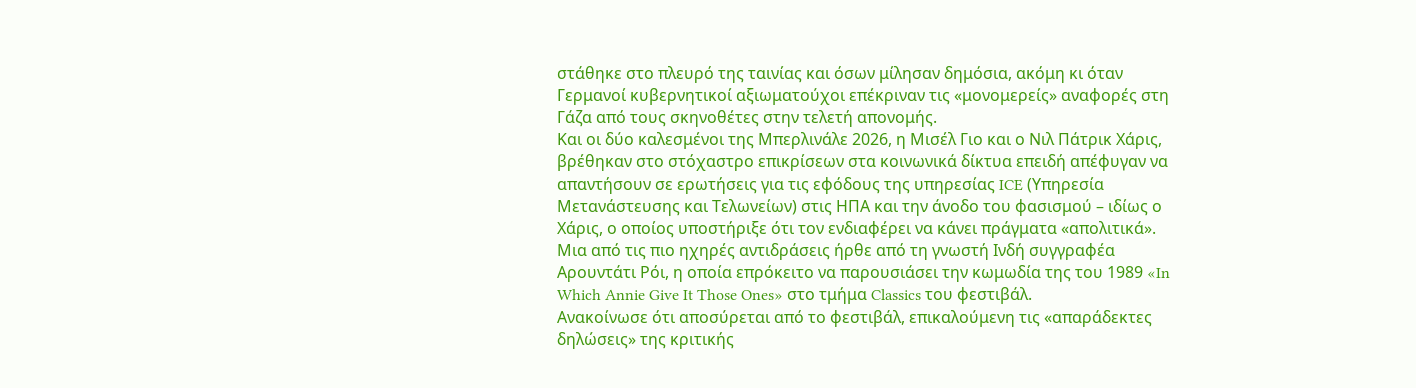στάθηκε στο πλευρό της ταινίας και όσων μίλησαν δημόσια, ακόμη κι όταν Γερμανοί κυβερνητικοί αξιωματούχοι επέκριναν τις «μονομερείς» αναφορές στη Γάζα από τους σκηνοθέτες στην τελετή απονομής.
Και οι δύο καλεσμένοι της Μπερλινάλε 2026, η Μισέλ Γιο και ο Νιλ Πάτρικ Χάρις, βρέθηκαν στο στόχαστρο επικρίσεων στα κοινωνικά δίκτυα επειδή απέφυγαν να απαντήσουν σε ερωτήσεις για τις εφόδους της υπηρεσίας ICE (Υπηρεσία Μετανάστευσης και Τελωνείων) στις ΗΠΑ και την άνοδο του φασισμού – ιδίως ο Χάρις, ο οποίος υποστήριξε ότι τον ενδιαφέρει να κάνει πράγματα «απολιτικά».
Μια από τις πιο ηχηρές αντιδράσεις ήρθε από τη γνωστή Ινδή συγγραφέα Αρουντάτι Ρόι, η οποία επρόκειτο να παρουσιάσει την κωμωδία της του 1989 «In Which Annie Give It Those Ones» στο τμήμα Classics του φεστιβάλ.
Ανακοίνωσε ότι αποσύρεται από το φεστιβάλ, επικαλούμενη τις «απαράδεκτες δηλώσεις» της κριτικής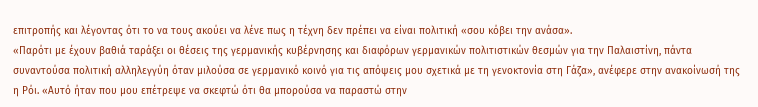επιτροπής και λέγοντας ότι το να τους ακούει να λένε πως η τέχνη δεν πρέπει να είναι πολιτική «σου κόβει την ανάσα».
«Παρότι με έχουν βαθιά ταράξει οι θέσεις της γερμανικής κυβέρνησης και διαφόρων γερμανικών πολιτιστικών θεσμών για την Παλαιστίνη, πάντα συναντούσα πολιτική αλληλεγγύη όταν μιλούσα σε γερμανικό κοινό για τις απόψεις μου σχετικά με τη γενοκτονία στη Γάζα», ανέφερε στην ανακοίνωσή της η Ρόι. «Αυτό ήταν που μου επέτρεψε να σκεφτώ ότι θα μπορούσα να παραστώ στην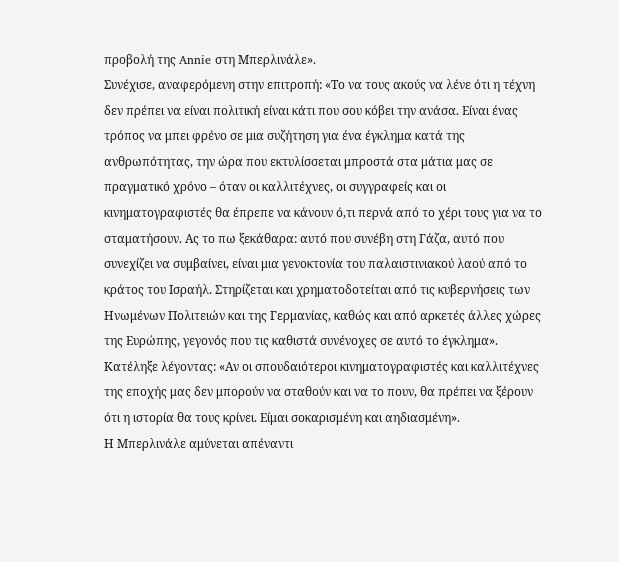προβολή της Annie στη Μπερλινάλε».
Συνέχισε, αναφερόμενη στην επιτροπή: «Το να τους ακούς να λένε ότι η τέχνη δεν πρέπει να είναι πολιτική είναι κάτι που σου κόβει την ανάσα. Είναι ένας τρόπος να μπει φρένο σε μια συζήτηση για ένα έγκλημα κατά της ανθρωπότητας, την ώρα που εκτυλίσσεται μπροστά στα μάτια μας σε πραγματικό χρόνο – όταν οι καλλιτέχνες, οι συγγραφείς και οι κινηματογραφιστές θα έπρεπε να κάνουν ό,τι περνά από το χέρι τους για να το σταματήσουν. Ας το πω ξεκάθαρα: αυτό που συνέβη στη Γάζα, αυτό που συνεχίζει να συμβαίνει, είναι μια γενοκτονία του παλαιστινιακού λαού από το κράτος του Ισραήλ. Στηρίζεται και χρηματοδοτείται από τις κυβερνήσεις των Ηνωμένων Πολιτειών και της Γερμανίας, καθώς και από αρκετές άλλες χώρες της Ευρώπης, γεγονός που τις καθιστά συνένοχες σε αυτό το έγκλημα».
Κατέληξε λέγοντας: «Αν οι σπουδαιότεροι κινηματογραφιστές και καλλιτέχνες της εποχής μας δεν μπορούν να σταθούν και να το πουν, θα πρέπει να ξέρουν ότι η ιστορία θα τους κρίνει. Είμαι σοκαρισμένη και αηδιασμένη».
Η Μπερλινάλε αμύνεται απέναντι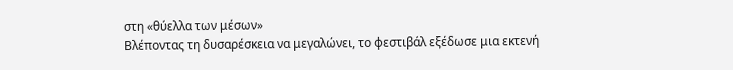στη «θύελλα των μέσων»
Βλέποντας τη δυσαρέσκεια να μεγαλώνει, το φεστιβάλ εξέδωσε μια εκτενή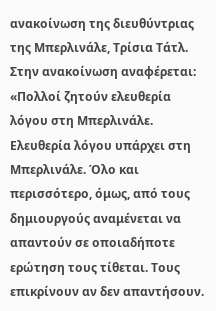ανακοίνωση της διευθύντριας της Μπερλινάλε, Τρίσια Τάτλ.
Στην ανακοίνωση αναφέρεται: «Πολλοί ζητούν ελευθερία λόγου στη Μπερλινάλε. Ελευθερία λόγου υπάρχει στη Μπερλινάλε. Όλο και περισσότερο, όμως, από τους δημιουργούς αναμένεται να απαντούν σε οποιαδήποτε ερώτηση τους τίθεται. Τους επικρίνουν αν δεν απαντήσουν.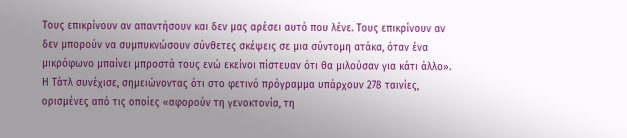Τους επικρίνουν αν απαντήσουν και δεν μας αρέσει αυτό που λένε. Τους επικρίνουν αν δεν μπορούν να συμπυκνώσουν σύνθετες σκέψεις σε μια σύντομη ατάκα, όταν ένα μικρόφωνο μπαίνει μπροστά τους ενώ εκείνοι πίστευαν ότι θα μιλούσαν για κάτι άλλο».
Η Τάτλ συνέχισε, σημειώνοντας ότι στο φετινό πρόγραμμα υπάρχουν 278 ταινίες, ορισμένες από τις οποίες «αφορούν τη γενοκτονία, τη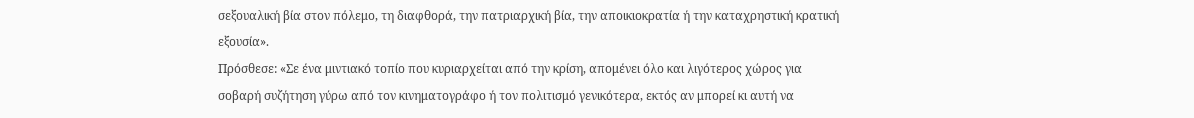σεξουαλική βία στον πόλεμο, τη διαφθορά, την πατριαρχική βία, την αποικιοκρατία ή την καταχρηστική κρατική εξουσία».
Πρόσθεσε: «Σε ένα μιντιακό τοπίο που κυριαρχείται από την κρίση, απομένει όλο και λιγότερος χώρος για σοβαρή συζήτηση γύρω από τον κινηματογράφο ή τον πολιτισμό γενικότερα, εκτός αν μπορεί κι αυτή να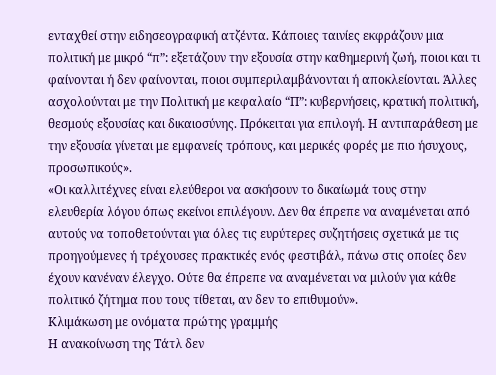ενταχθεί στην ειδησεογραφική ατζέντα. Κάποιες ταινίες εκφράζουν μια πολιτική με μικρό “π”: εξετάζουν την εξουσία στην καθημερινή ζωή, ποιοι και τι φαίνονται ή δεν φαίνονται, ποιοι συμπεριλαμβάνονται ή αποκλείονται. Άλλες ασχολούνται με την Πολιτική με κεφαλαίο “Π”: κυβερνήσεις, κρατική πολιτική, θεσμούς εξουσίας και δικαιοσύνης. Πρόκειται για επιλογή. Η αντιπαράθεση με την εξουσία γίνεται με εμφανείς τρόπους, και μερικές φορές με πιο ήσυχους, προσωπικούς».
«Οι καλλιτέχνες είναι ελεύθεροι να ασκήσουν το δικαίωμά τους στην ελευθερία λόγου όπως εκείνοι επιλέγουν. Δεν θα έπρεπε να αναμένεται από αυτούς να τοποθετούνται για όλες τις ευρύτερες συζητήσεις σχετικά με τις προηγούμενες ή τρέχουσες πρακτικές ενός φεστιβάλ, πάνω στις οποίες δεν έχουν κανέναν έλεγχο. Ούτε θα έπρεπε να αναμένεται να μιλούν για κάθε πολιτικό ζήτημα που τους τίθεται, αν δεν το επιθυμούν».
Κλιμάκωση με ονόματα πρώτης γραμμής
Η ανακοίνωση της Τάτλ δεν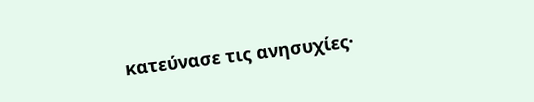κατεύνασε τις ανησυχίες·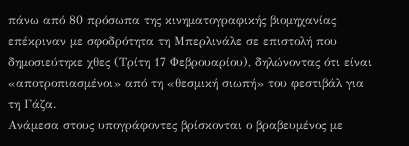πάνω από 80 πρόσωπα της κινηματογραφικής βιομηχανίας επέκριναν με σφοδρότητα τη Μπερλινάλε σε επιστολή που δημοσιεύτηκε χθες (Τρίτη 17 Φεβρουαρίου), δηλώνοντας ότι είναι «αποτροπιασμένοι» από τη «θεσμική σιωπή» του φεστιβάλ για τη Γάζα.
Ανάμεσα στους υπογράφοντες βρίσκονται ο βραβευμένος με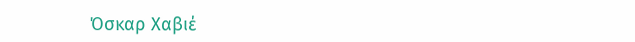Όσκαρ Χαβιέ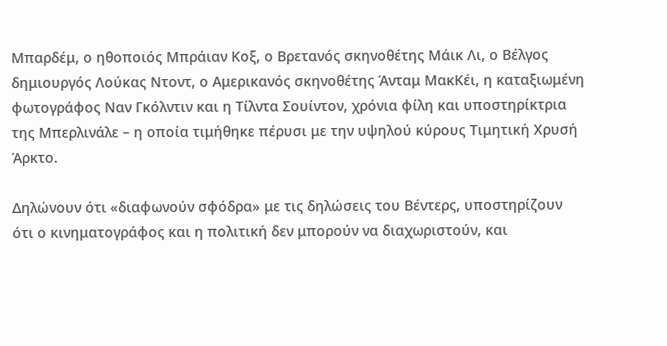Μπαρδέμ, ο ηθοποιός Μπράιαν Κοξ, ο Βρετανός σκηνοθέτης Μάικ Λι, ο Βέλγος δημιουργός Λούκας Ντοντ, ο Αμερικανός σκηνοθέτης Άνταμ ΜακΚέι, η καταξιωμένη φωτογράφος Ναν Γκόλντιν και η Τίλντα Σουίντον, χρόνια φίλη και υποστηρίκτρια της Μπερλινάλε – η οποία τιμήθηκε πέρυσι με την υψηλού κύρους Τιμητική Χρυσή Άρκτο.

Δηλώνουν ότι «διαφωνούν σφόδρα» με τις δηλώσεις του Βέντερς, υποστηρίζουν ότι ο κινηματογράφος και η πολιτική δεν μπορούν να διαχωριστούν, και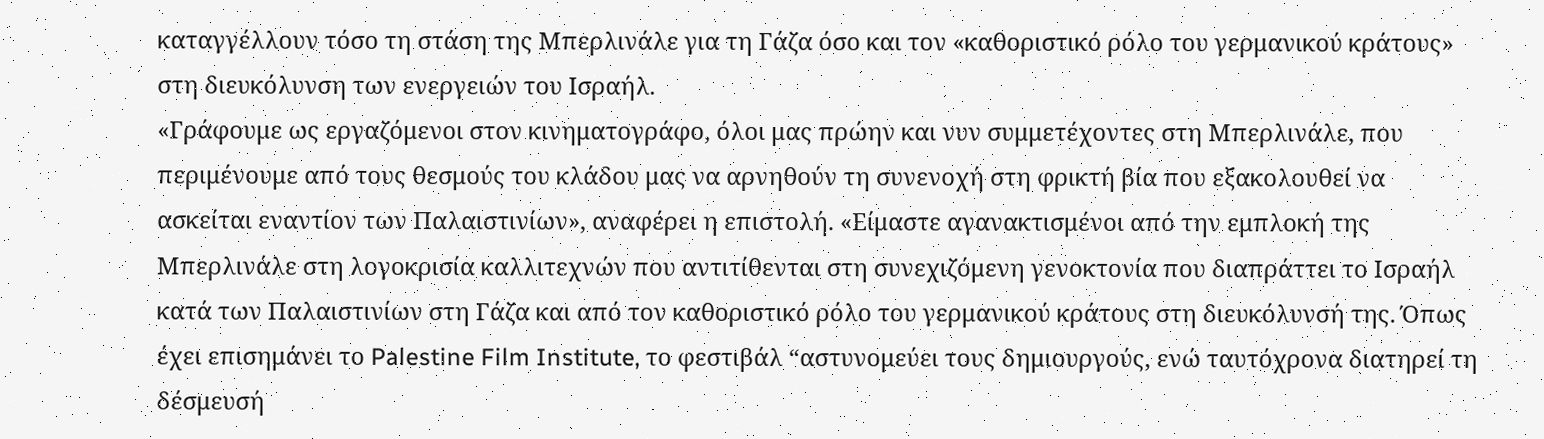καταγγέλλουν τόσο τη στάση της Μπερλινάλε για τη Γάζα όσο και τον «καθοριστικό ρόλο του γερμανικού κράτους» στη διευκόλυνση των ενεργειών του Ισραήλ.
«Γράφουμε ως εργαζόμενοι στον κινηματογράφο, όλοι μας πρώην και νυν συμμετέχοντες στη Μπερλινάλε, που περιμένουμε από τους θεσμούς του κλάδου μας να αρνηθούν τη συνενοχή στη φρικτή βία που εξακολουθεί να ασκείται εναντίον των Παλαιστινίων», αναφέρει η επιστολή. «Είμαστε αγανακτισμένοι από την εμπλοκή της Μπερλινάλε στη λογοκρισία καλλιτεχνών που αντιτίθενται στη συνεχιζόμενη γενοκτονία που διαπράττει το Ισραήλ κατά των Παλαιστινίων στη Γάζα και από τον καθοριστικό ρόλο του γερμανικού κράτους στη διευκόλυνσή της. Όπως έχει επισημάνει το Palestine Film Institute, το φεστιβάλ “αστυνομεύει τους δημιουργούς, ενώ ταυτόχρονα διατηρεί τη δέσμευσή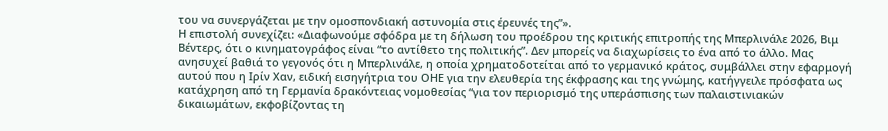του να συνεργάζεται με την ομοσπονδιακή αστυνομία στις έρευνές της”».
Η επιστολή συνεχίζει: «Διαφωνούμε σφόδρα με τη δήλωση του προέδρου της κριτικής επιτροπής της Μπερλινάλε 2026, Βιμ Βέντερς, ότι ο κινηματογράφος είναι “το αντίθετο της πολιτικής”. Δεν μπορείς να διαχωρίσεις το ένα από το άλλο. Μας ανησυχεί βαθιά το γεγονός ότι η Μπερλινάλε, η οποία χρηματοδοτείται από το γερμανικό κράτος, συμβάλλει στην εφαρμογή αυτού που η Ιρίν Χαν, ειδική εισηγήτρια του ΟΗΕ για την ελευθερία της έκφρασης και της γνώμης, κατήγγειλε πρόσφατα ως κατάχρηση από τη Γερμανία δρακόντειας νομοθεσίας “για τον περιορισμό της υπεράσπισης των παλαιστινιακών δικαιωμάτων, εκφοβίζοντας τη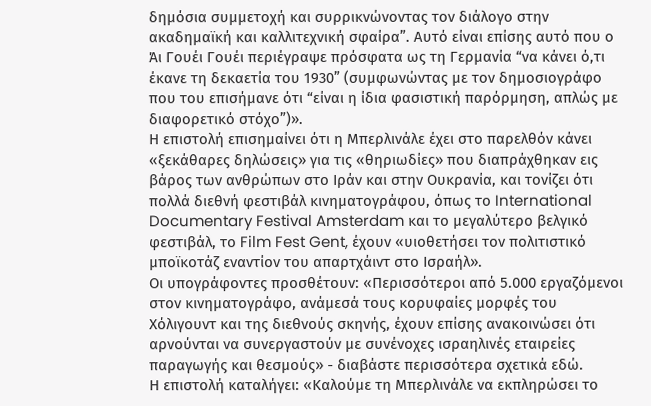δημόσια συμμετοχή και συρρικνώνοντας τον διάλογο στην ακαδημαϊκή και καλλιτεχνική σφαίρα”. Αυτό είναι επίσης αυτό που ο Άι Γουέι Γουέι περιέγραψε πρόσφατα ως τη Γερμανία “να κάνει ό,τι έκανε τη δεκαετία του 1930” (συμφωνώντας με τον δημοσιογράφο που του επισήμανε ότι “είναι η ίδια φασιστική παρόρμηση, απλώς με διαφορετικό στόχο”)».
Η επιστολή επισημαίνει ότι η Μπερλινάλε έχει στο παρελθόν κάνει «ξεκάθαρες δηλώσεις» για τις «θηριωδίες» που διαπράχθηκαν εις βάρος των ανθρώπων στο Ιράν και στην Ουκρανία, και τονίζει ότι πολλά διεθνή φεστιβάλ κινηματογράφου, όπως το International Documentary Festival Amsterdam και το μεγαλύτερο βελγικό φεστιβάλ, το Film Fest Gent, έχουν «υιοθετήσει τον πολιτιστικό μποϊκοτάζ εναντίον του απαρτχάιντ στο Ισραήλ».
Οι υπογράφοντες προσθέτουν: «Περισσότεροι από 5.000 εργαζόμενοι στον κινηματογράφο, ανάμεσά τους κορυφαίες μορφές του Χόλιγουντ και της διεθνούς σκηνής, έχουν επίσης ανακοινώσει ότι αρνούνται να συνεργαστούν με συνένοχες ισραηλινές εταιρείες παραγωγής και θεσμούς» - διαβάστε περισσότερα σχετικά εδώ.
Η επιστολή καταλήγει: «Καλούμε τη Μπερλινάλε να εκπληρώσει το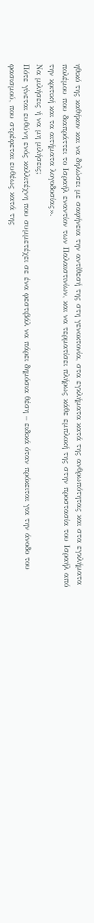ηθικό της καθήκον και να δηλώσει με σαφήνεια την αντίθεσή της στη γενοκτονία, στα εγκλήματα κατά της ανθρωπότητας και στα εγκλήματα πολέμου που διαπράττει το Ισραήλ εναντίον των Παλαιστινίων, και να τερματίσει πλήρως κάθε εμπλοκή της στην προστασία του Ισραήλ από την κριτική και τα αιτήματα λογοδοσίας».
Να μιλήσεις ή να μη μιλήσεις;
Πότε γίνεται ευθύνη ενός καλλιτέχνη που συμμετέχει σε ένα φεστιβάλ να πάρει δημόσια θέση – ειδικά όταν πρόκειται για την άνοδο του φασισμού, που στρέφεται ευθέως κατά της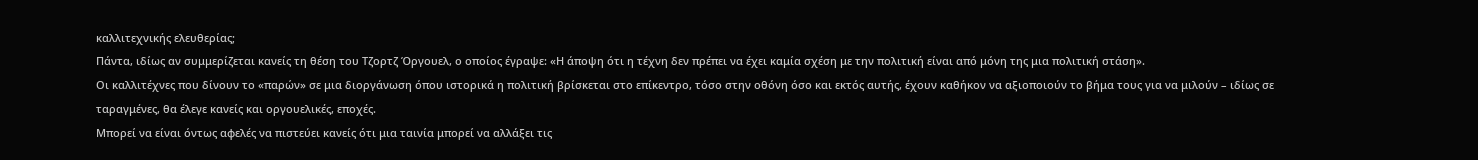καλλιτεχνικής ελευθερίας;
Πάντα, ιδίως αν συμμερίζεται κανείς τη θέση του Τζορτζ Όργουελ, ο οποίος έγραψε: «Η άποψη ότι η τέχνη δεν πρέπει να έχει καμία σχέση με την πολιτική είναι από μόνη της μια πολιτική στάση».
Οι καλλιτέχνες που δίνουν το «παρών» σε μια διοργάνωση όπου ιστορικά η πολιτική βρίσκεται στο επίκεντρο, τόσο στην οθόνη όσο και εκτός αυτής, έχουν καθήκον να αξιοποιούν το βήμα τους για να μιλούν – ιδίως σε ταραγμένες, θα έλεγε κανείς και οργουελικές, εποχές.
Μπορεί να είναι όντως αφελές να πιστεύει κανείς ότι μια ταινία μπορεί να αλλάξει τις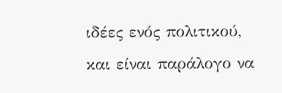ιδέες ενός πολιτικού, και είναι παράλογο να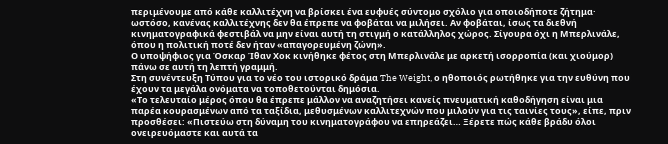περιμένουμε από κάθε καλλιτέχνη να βρίσκει ένα ευφυές σύντομο σχόλιο για οποιοδήποτε ζήτημα· ωστόσο, κανένας καλλιτέχνης δεν θα έπρεπε να φοβάται να μιλήσει. Αν φοβάται, ίσως τα διεθνή κινηματογραφικά φεστιβάλ να μην είναι αυτή τη στιγμή ο κατάλληλος χώρος. Σίγουρα όχι η Μπερλινάλε, όπου η πολιτική ποτέ δεν ήταν «απαγορευμένη ζώνη».
Ο υποψήφιος για Όσκαρ Ίθαν Χοκ κινήθηκε φέτος στη Μπερλινάλε με αρκετή ισορροπία (και χιούμορ) πάνω σε αυτή τη λεπτή γραμμή.
Στη συνέντευξη Τύπου για το νέο του ιστορικό δράμα The Weight, ο ηθοποιός ρωτήθηκε για την ευθύνη που έχουν τα μεγάλα ονόματα να τοποθετούνται δημόσια.
«Το τελευταίο μέρος όπου θα έπρεπε μάλλον να αναζητήσει κανείς πνευματική καθοδήγηση είναι μια παρέα κουρασμένων από τα ταξίδια, μεθυσμένων καλλιτεχνών που μιλούν για τις ταινίες τους», είπε, πριν προσθέσει: «Πιστεύω στη δύναμη του κινηματογράφου να επηρεάζει… Ξέρετε πώς κάθε βράδυ όλοι ονειρευόμαστε και αυτά τα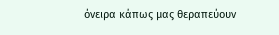όνειρα κάπως μας θεραπεύουν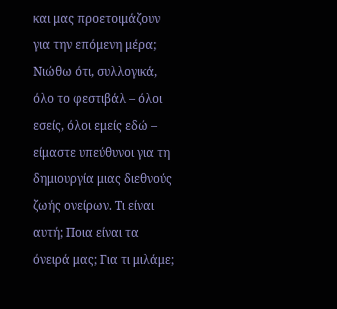και μας προετοιμάζουν για την επόμενη μέρα; Νιώθω ότι, συλλογικά, όλο το φεστιβάλ – όλοι εσείς, όλοι εμείς εδώ – είμαστε υπεύθυνοι για τη δημιουργία μιας διεθνούς ζωής ονείρων. Τι είναι αυτή; Ποια είναι τα όνειρά μας; Για τι μιλάμε;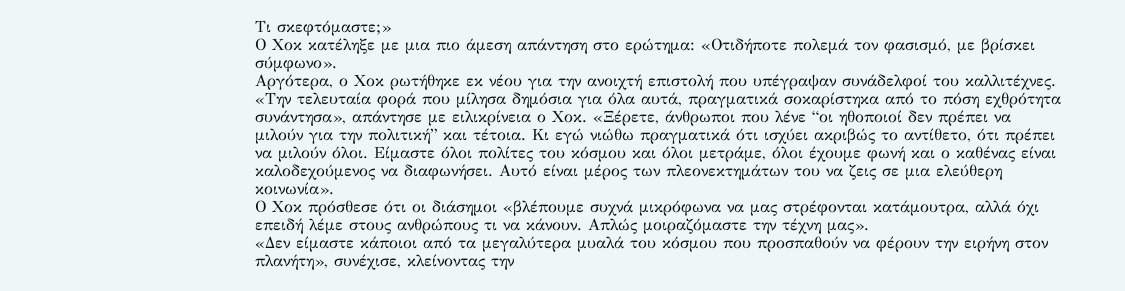Τι σκεφτόμαστε;»
Ο Χοκ κατέληξε με μια πιο άμεση απάντηση στο ερώτημα: «Οτιδήποτε πολεμά τον φασισμό, με βρίσκει σύμφωνο».
Αργότερα, ο Χοκ ρωτήθηκε εκ νέου για την ανοιχτή επιστολή που υπέγραψαν συνάδελφοί του καλλιτέχνες.
«Την τελευταία φορά που μίλησα δημόσια για όλα αυτά, πραγματικά σοκαρίστηκα από το πόση εχθρότητα συνάντησα», απάντησε με ειλικρίνεια ο Χοκ. «Ξέρετε, άνθρωποι που λένε “οι ηθοποιοί δεν πρέπει να μιλούν για την πολιτική” και τέτοια. Κι εγώ νιώθω πραγματικά ότι ισχύει ακριβώς το αντίθετο, ότι πρέπει να μιλούν όλοι. Είμαστε όλοι πολίτες του κόσμου και όλοι μετράμε, όλοι έχουμε φωνή και ο καθένας είναι καλοδεχούμενος να διαφωνήσει. Αυτό είναι μέρος των πλεονεκτημάτων του να ζεις σε μια ελεύθερη κοινωνία».
Ο Χοκ πρόσθεσε ότι οι διάσημοι «βλέπουμε συχνά μικρόφωνα να μας στρέφονται κατάμουτρα, αλλά όχι επειδή λέμε στους ανθρώπους τι να κάνουν. Απλώς μοιραζόμαστε την τέχνη μας».
«Δεν είμαστε κάποιοι από τα μεγαλύτερα μυαλά του κόσμου που προσπαθούν να φέρουν την ειρήνη στον πλανήτη», συνέχισε, κλείνοντας την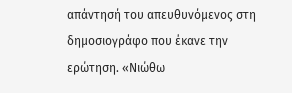απάντησή του απευθυνόμενος στη δημοσιογράφο που έκανε την ερώτηση. «Νιώθω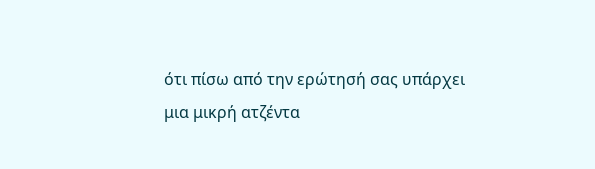ότι πίσω από την ερώτησή σας υπάρχει μια μικρή ατζέντα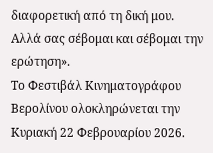διαφορετική από τη δική μου. Αλλά σας σέβομαι και σέβομαι την ερώτηση».
Το Φεστιβάλ Κινηματογράφου Βερολίνου ολοκληρώνεται την Κυριακή 22 Φεβρουαρίου 2026.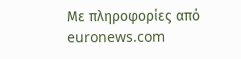Με πληροφορίες από euronews.com